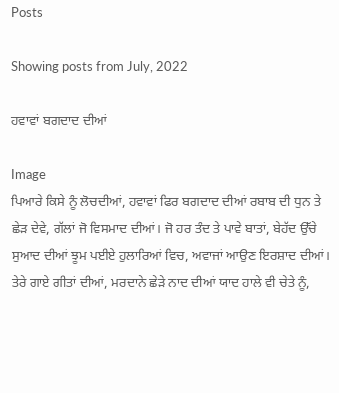Posts

Showing posts from July, 2022

ਹਵਾਵਾਂ ਬਗਦਾਦ ਦੀਆਂ

Image
ਪਿਆਰੇ ਕਿਸੇ ਨੂੰ ਲੋਚਦੀਆਂ, ਹਵਾਵਾਂ ਫਿਰ ਬਗਦਾਦ ਦੀਆਂ ਰਬਾਬ ਦੀ ਧੁਨ ਤੇ ਛੇੜ ਦੇਵੇ, ਗੱਲਾਂ ਜੋ ਵਿਸਮਾਦ ਦੀਆਂ। ਜੋ ਹਰ ਤੰਦ ਤੇ ਪਾਵੇ ਬਾਤਾਂ, ਬੇਹੱਦ ਉੱਚੇ ਸੁਆਦ ਦੀਆਂ ਝੂਮ ਪਈਏ ਹੁਲਾਰਿਆਂ ਵਿਚ, ਅਵਾਜਾਂ ਆਉਣ ਇਰਸ਼ਾਦ ਦੀਆਂ। ਤੇਰੇ ਗਾਏ ਗੀਤਾਂ ਦੀਆਂ, ਮਰਦਾਨੇ ਛੇੜੇ ਨਾਦ ਦੀਆਂ ਯਾਦ ਹਾਲੇ ਵੀ ਚੇਤੇ ਨੂੰ,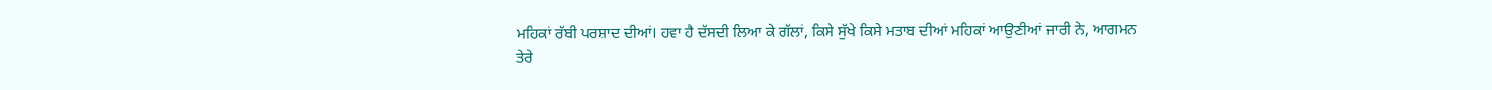ਮਹਿਕਾਂ ਰੱਬੀ ਪਰਸ਼ਾਦ ਦੀਆਂ। ਹਵਾ ਹੈ ਦੱਸਦੀ ਲਿਆ ਕੇ ਗੱਲਾਂ, ਕਿਸੇ ਸੁੱਖੇ ਕਿਸੇ ਮਤਾਬ ਦੀਆਂ ਮਹਿਕਾਂ ਆਉਣੀਆਂ ਜਾਰੀ ਨੇ, ਆਗਮਨ ਤੇਰੇ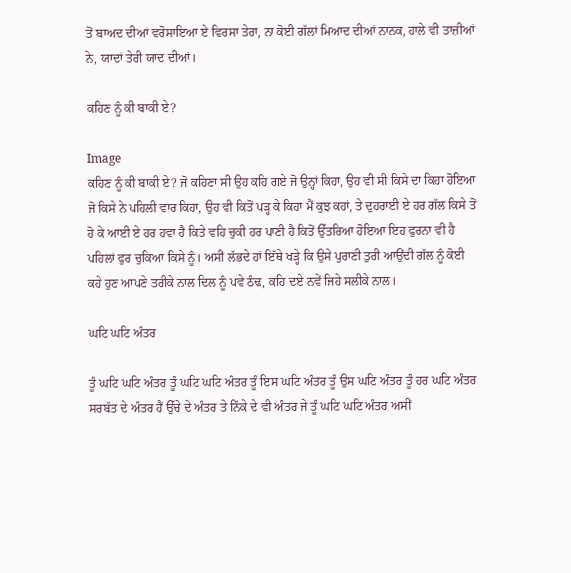ਤੋਂ ਬਾਅਦ ਦੀਆਂ ਵਰੋਸਾਇਆ ਏ ਵਿਰਸਾ ਤੇਰਾ, ਨਾ ਕੋਈ ਗੱਲਾਂ ਮਿਆਦ ਦੀਆਂ ਨਾਨਕ, ਹਾਲੇ ਵੀ ਤਾਜ਼ੀਆਂ ਨੇ, ਯਾਦਾਂ ਤੇਰੀ ਯਾਦ ਦੀਆਂ।

ਕਹਿਣ ਨੂੰ ਕੀ ਬਾਕੀ ਏ?

Image
ਕਹਿਣ ਨੂੰ ਕੀ ਬਾਕੀ ਏ? ਜੋ ਕਹਿਣਾ ਸੀ ਉਹ ਕਹਿ ਗਏ ਜੋ ਉਨ੍ਹਾਂ ਕਿਹਾ, ਉਹ ਵੀ ਸੀ ਕਿਸੇ ਦਾ ਕਿਹਾ ਹੋਇਆ ਜੋ ਕਿਸੇ ਨੇ ਪਹਿਲੀ ਵਾਰ ਕਿਹਾ, ਉਹ ਵੀ ਕਿਤੋਂ ਪੜ੍ਹ ਕੇ ਕਿਹਾ ਮੈਂ ਕੁਝ ਕਹਾਂ, ਤੇ ਦੁਹਰਾਈ ਏ ਹਰ ਗੱਲ ਕਿਸੇ ਤੋਂ ਹੋ ਕੇ ਆਈ ਏ ਹਰ ਹਵਾ ਹੈ ਕਿਤੇ ਵਹਿ ਚੁਕੀ ਹਰ ਪਾਣੀ ਹੈ ਕਿਤੋਂ ਉੱਤਰਿਆ ਹੋਇਆ ਇਹ ਫੁਰਨਾ ਵੀ ਹੈ ਪਹਿਲਾਂ ਫੁਰ ਚੁਕਿਆ ਕਿਸੇ ਨੂੰ। ਅਸੀਂ ਲੱਭਦੇ ਹਾਂ ਇੱਥੇ ਖੜ੍ਹੇ ਕਿ ਉਸੇ ਪੁਰਾਣੀ ਤੁਰੀ ਆਉਂਦੀ ਗੱਲ ਨੂੰ ਕੋਈ ਕਹੇ ਹੁਣ ਆਪਣੇ ਤਰੀਕੇ ਨਾਲ ਦਿਲ ਨੂੰ ਪਵੇ ਠੰਢ, ਕਹਿ ਦਏ ਨਵੇਂ ਜਿਹੇ ਸਲੀਕੇ ਨਾਲ।

ਘਟਿ ਘਟਿ ਅੰਤਰ

ਤੂੰ ਘਟਿ ਘਟਿ ਅੰਤਰ ਤੂੰ ਘਟਿ ਘਟਿ ਅੰਤਰ ਤੂੰ ਇਸ ਘਟਿ ਅੰਤਰ ਤੂੰ ਉਸ ਘਟਿ ਅੰਤਰ ਤੂੰ ਹਰ ਘਟਿ ਅੰਤਰ ਸਰਬੱਤ ਦੇ ਅੰਤਰ ਹੈਂ ਉੱਚੇ ਦੇ ਅੰਤਰ ਤੇ ਨਿੱਕੇ ਦੇ ਵੀ ਅੰਤਰ ਜੇ ਤੂੰ ਘਟਿ ਘਟਿ ਅੰਤਰ ਅਸੀਂ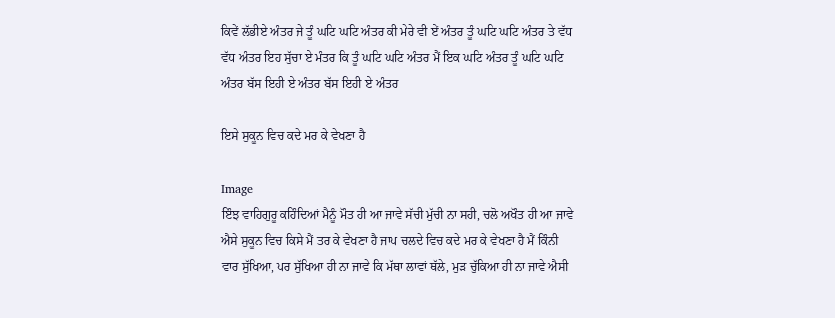ਕਿਵੇਂ ਲੱਭੀਏ ਅੰਤਰ ਜੇ ਤੂੰ ਘਟਿ ਘਟਿ ਅੰਤਰ ਕੀ ਮੇਰੇ ਵੀ ਏਂ ਅੰਤਰ ਤੂੰ ਘਟਿ ਘਟਿ ਅੰਤਰ ਤੇ ਵੱਧ ਵੱਧ ਅੰਤਰ ਇਹ ਸੁੱਚਾ ਏ ਮੰਤਰ ਕਿ ਤੂੰ ਘਟਿ ਘਟਿ ਅੰਤਰ ਮੈਂ ਇਕ ਘਟਿ ਅੰਤਰ ਤੂੰ ਘਟਿ ਘਟਿ ਅੰਤਰ ਬੱਸ ਇਹੀ ਏ ਅੰਤਰ ਬੱਸ ਇਹੀ ਏ ਅੰਤਰ

ਇਸੇ ਸੁਕੂਨ ਵਿਚ ਕਦੇ ਮਰ ਕੇ ਵੇਖਣਾ ਹੈ

Image
ਇੰਝ ਵਾਹਿਗੁਰੂ ਕਹਿੰਦਿਆਂ ਮੈਨੂੰ ਮੌਤ ਹੀ ਆ ਜਾਵੇ ਸੱਚੀ ਮੁੱਚੀ ਨਾ ਸਹੀ, ਚਲੋ ਅਖੌਤ ਹੀ ਆ ਜਾਵੇ ਐਸੇ ਸੁਕੂਨ ਵਿਚ ਕਿਸੇ ਮੈਂ ਤਰ ਕੇ ਵੇਖਣਾ ਹੈ ਜਾਪ ਚਲਦੇ ਵਿਚ ਕਦੇ ਮਰ ਕੇ ਵੇਖਣਾ ਹੈ ਮੈਂ ਕਿੰਨੀ ਵਾਰ ਸੁੱਖਿਆ, ਪਰ ਸੁੱਖਿਆ ਹੀ ਨਾ ਜਾਵੇ ਕਿ ਮੱਥਾ ਲਾਵਾਂ ਥੱਲੇ, ਮੁੜ ਚੁੱਕਿਆ ਹੀ ਨਾ ਜਾਵੇ ਐਸੀ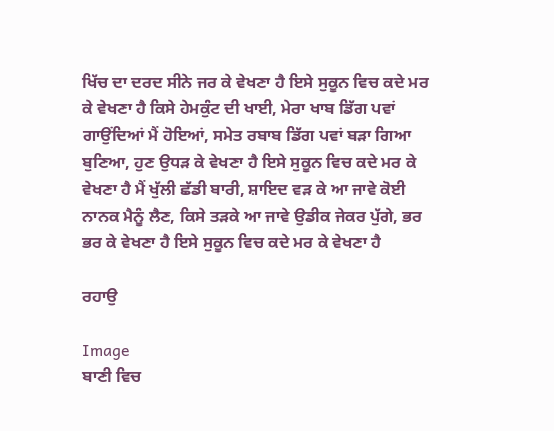ਖਿੱਚ ਦਾ ਦਰਦ ਸੀਨੇ ਜਰ ਕੇ ਵੇਖਣਾ ਹੈ ਇਸੇ ਸੁਕੂਨ ਵਿਚ ਕਦੇ ਮਰ ਕੇ ਵੇਖਣਾ ਹੈ ਕਿਸੇ ਹੇਮਕੁੰਟ ਦੀ ਖਾਈ, ਮੇਰਾ ਖਾਬ ਡਿੱਗ ਪਵਾਂ ਗਾਉਂਦਿਆਂ ਮੈਂ ਹੋਇਆਂ, ਸਮੇਤ ਰਬਾਬ ਡਿੱਗ ਪਵਾਂ ਬੜਾ ਗਿਆ ਬੁਣਿਆ, ਹੁਣ ਉਧੜ ਕੇ ਵੇਖਣਾ ਹੈ ਇਸੇ ਸੁਕੂਨ ਵਿਚ ਕਦੇ ਮਰ ਕੇ ਵੇਖਣਾ ਹੈ ਮੈਂ ਖੁੱਲੀ ਛੱਡੀ ਬਾਰੀ, ਸ਼ਾਇਦ ਵੜ ਕੇ ਆ ਜਾਵੇ ਕੋਈ ਨਾਨਕ ਮੈਨੂੰ ਲੈਣ, ਕਿਸੇ ਤੜਕੇ ਆ ਜਾਵੇ ਉਡੀਕ ਜੇਕਰ ਪੁੱਗੇ, ਭਰ ਭਰ ਕੇ ਵੇਖਣਾ ਹੈ ਇਸੇ ਸੁਕੂਨ ਵਿਚ ਕਦੇ ਮਰ ਕੇ ਵੇਖਣਾ ਹੈ

ਰਹਾਉ

Image
ਬਾਣੀ ਵਿਚ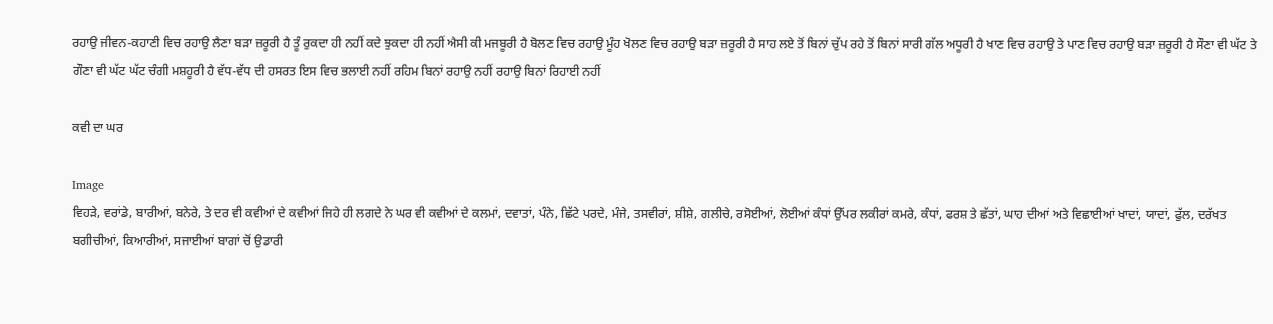ਰਹਾਉ ਜੀਵਨ-ਕਹਾਣੀ ਵਿਚ ਰਹਾਉ ਲੈਣਾ ਬੜਾ ਜ਼ਰੂਰੀ ਹੈ ਤੂੰ ਰੁਕਦਾ ਹੀ ਨਹੀਂ ਕਦੇ ਝੁਕਦਾ ਹੀ ਨਹੀਂ ਐਸੀ ਕੀ ਮਜਬੂਰੀ ਹੈ ਬੋਲਣ ਵਿਚ ਰਹਾਉ ਮੂੰਹ ਖੋਲਣ ਵਿਚ ਰਹਾਉ ਬੜਾ ਜ਼ਰੂਰੀ ਹੈ ਸਾਹ ਲਏ ਤੋਂ ਬਿਨਾਂ ਚੁੱਪ ਰਹੇ ਤੋਂ ਬਿਨਾਂ ਸਾਰੀ ਗੱਲ ਅਧੂਰੀ ਹੈ ਖਾਣ ਵਿਚ ਰਹਾਉ ਤੇ ਪਾਣ ਵਿਚ ਰਹਾਉ ਬੜਾ ਜ਼ਰੂਰੀ ਹੈ ਸੌਣਾ ਵੀ ਘੱਟ ਤੇ ਗੌਣਾ ਵੀ ਘੱਟ ਘੱਟ ਚੰਗੀ ਮਸ਼ਹੂਰੀ ਹੈ ਵੱਧ-ਵੱਧ ਦੀ ਹਸਰਤ ਇਸ ਵਿਚ ਭਲਾਈ ਨਹੀਂ ਰਹਿਮ ਬਿਨਾਂ ਰਹਾਉ ਨਹੀਂ ਰਹਾਉ ਬਿਨਾਂ ਰਿਹਾਈ ਨਹੀਂ

ਕਵੀ ਦਾ ਘਰ

Image
ਵਿਹੜੇ, ਵਰਾਂਡੇ, ਬਾਰੀਆਂ, ਬਨੇਰੇ, ਤੇ ਦਰ ਵੀ ਕਵੀਆਂ ਦੇ ਕਵੀਆਂ ਜਿਹੇ ਹੀ ਲਗਦੇ ਨੇ ਘਰ ਵੀ ਕਵੀਆਂ ਦੇ ਕਲਮਾਂ, ਦਵਾਤਾਂ, ਪੰਨੇ, ਛਿੱਟੇ ਪਰਦੇ, ਮੰਜੇ, ਤਸਵੀਰਾਂ, ਸ਼ੀਸ਼ੇ, ਗਲੀਚੇ, ਰਸੋਈਆਂ, ਲੋਈਆਂ ਕੰਧਾਂ ਉੱਪਰ ਲਕੀਰਾਂ ਕਮਰੇ, ਕੰਧਾਂ, ਫਰਸ਼ ਤੇ ਛੱਤਾਂ, ਘਾਹ ਦੀਆਂ ਅਤੇ ਵਿਛਾਈਆਂ ਖਾਦਾਂ, ਯਾਦਾਂ, ਫੁੱਲ, ਦਰੱਖਤ ਬਗੀਚੀਆਂ, ਕਿਆਰੀਆਂ, ਸਜਾਈਆਂ ਬਾਗਾਂ ਚੋਂ ਉਡਾਰੀ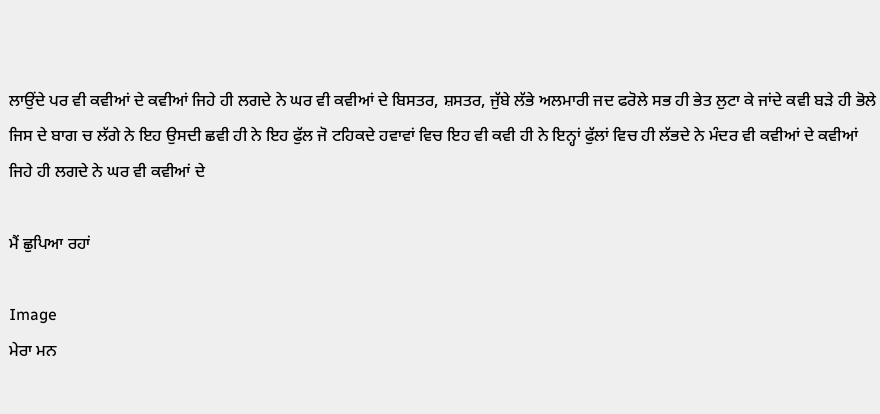ਲਾਉਂਦੇ ਪਰ ਵੀ ਕਵੀਆਂ ਦੇ ਕਵੀਆਂ ਜਿਹੇ ਹੀ ਲਗਦੇ ਨੇ ਘਰ ਵੀ ਕਵੀਆਂ ਦੇ ਬਿਸਤਰ, ਸ਼ਸਤਰ, ਜੁੱਬੇ ਲੱਭੇ ਅਲਮਾਰੀ ਜਦ ਫਰੋਲੇ ਸਭ ਹੀ ਭੇਤ ਲੁਟਾ ਕੇ ਜਾਂਦੇ ਕਵੀ ਬੜੇ ਹੀ ਭੋਲੇ ਜਿਸ ਦੇ ਬਾਗ ਚ ਲੱਗੇ ਨੇ ਇਹ ਉਸਦੀ ਛਵੀ ਹੀ ਨੇ ਇਹ ਫੁੱਲ ਜੋ ਟਹਿਕਦੇ ਹਵਾਵਾਂ ਵਿਚ ਇਹ ਵੀ ਕਵੀ ਹੀ ਨੇ ਇਨ੍ਹਾਂ ਫੁੱਲਾਂ ਵਿਚ ਹੀ ਲੱਭਦੇ ਨੇ ਮੰਦਰ ਵੀ ਕਵੀਆਂ ਦੇ ਕਵੀਆਂ ਜਿਹੇ ਹੀ ਲਗਦੇ ਨੇ ਘਰ ਵੀ ਕਵੀਆਂ ਦੇ

ਮੈਂ ਛੁਪਿਆ ਰਹਾਂ

Image
ਮੇਰਾ ਮਨ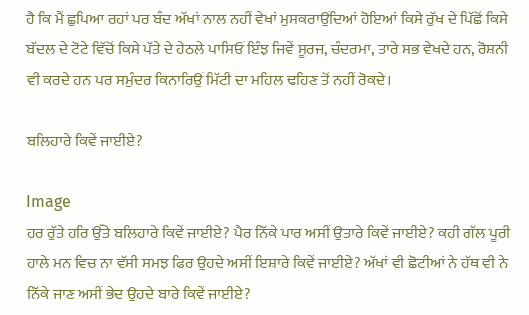ਹੈ ਕਿ ਮੈਂ ਛੁਪਿਆ ਰਹਾਂ ਪਰ ਬੰਦ ਅੱਖਾਂ ਨਾਲ ਨਹੀਂ ਵੇਖਾਂ ਮੁਸਕਰਾਉਂਦਿਆਂ ਹੋਇਆਂ ਕਿਸੇ ਰੁੱਖ ਦੇ ਪਿੱਛੋਂ ਕਿਸੇ ਬੱਦਲ ਦੇ ਟੋਟੇ ਵਿੱਚੋਂ ਕਿਸੇ ਪੱਤੇ ਦੇ ਹੇਠਲੇ ਪਾਸਿਓਂ ਇੰਝ ਜਿਵੇਂ ਸੂਰਜ, ਚੰਦਰਮਾ, ਤਾਰੇ ਸਭ ਵੇਖਦੇ ਹਨ, ਰੋਸ਼ਨੀ ਵੀ ਕਰਦੇ ਹਨ ਪਰ ਸਮੁੰਦਰ ਕਿਨਾਰਿਉਂ ਮਿੱਟੀ ਦਾ ਮਹਿਲ ਢਹਿਣ ਤੋਂ ਨਹੀਂ ਰੋਕਦੇ।

ਬਲਿਹਾਰੇ ਕਿਵੇਂ ਜਾਈਏ?

Image
ਹਰ ਰੁੱਤੇ ਹਰਿ ਉੱਤੇ ਬਲਿਹਾਰੇ ਕਿਵੇਂ ਜਾਈਏ? ਪੈਰ ਨਿੱਕੇ ਪਾਰ ਅਸੀਂ ਉਤਾਰੇ ਕਿਵੇਂ ਜਾਈਏ? ਕਹੀ ਗੱਲ ਪੂਰੀ ਹਾਲੇ ਮਨ ਵਿਚ ਨਾ ਵੱਸੀ ਸਮਝ ਫਿਰ ਉਹਦੇ ਅਸੀਂ ਇਸ਼ਾਰੇ ਕਿਵੇਂ ਜਾਈਏ? ਅੱਖਾਂ ਵੀ ਛੋਟੀਆਂ ਨੇ ਹੱਥ ਵੀ ਨੇ ਨਿੱਕੇ ਜਾਣ ਅਸੀਂ ਭੇਦ ਉਹਦੇ ਬਾਰੇ ਕਿਵੇਂ ਜਾਈਏ?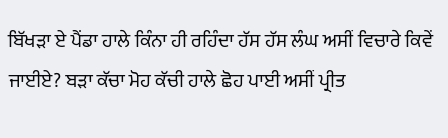ਬਿੱਖੜਾ ਏ ਪੈਂਡਾ ਹਾਲੇ ਕਿੰਨਾ ਹੀ ਰਹਿੰਦਾ ਹੱਸ ਹੱਸ ਲੰਘ ਅਸੀਂ ਵਿਚਾਰੇ ਕਿਵੇਂ ਜਾਈਏ? ਬੜਾ ਕੱਚਾ ਮੋਹ ਕੱਚੀ ਹਾਲੇ ਛੋਹ ਪਾਈ ਅਸੀਂ ਪ੍ਰੀਤ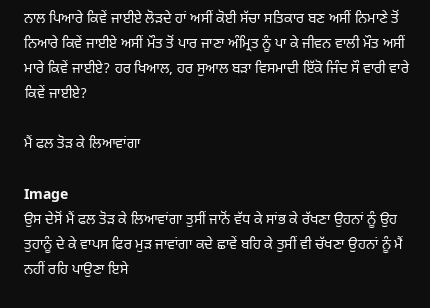ਨਾਲ ਪਿਆਰੇ ਕਿਵੇਂ ਜਾਈਏ ਲੋੜਦੇ ਹਾਂ ਅਸੀਂ ਕੋਈ ਸੱਚਾ ਸਤਿਕਾਰ ਬਣ ਅਸੀਂ ਨਿਮਾਣੇ ਤੋਂ ਨਿਆਰੇ ਕਿਵੇਂ ਜਾਈਏ ਅਸੀਂ ਮੌਤ ਤੋਂ ਪਾਰ ਜਾਣਾ ਅੰਮ੍ਰਿਤ ਨੂੰ ਪਾ ਕੇ ਜੀਵਨ ਵਾਲੀ ਮੌਤ ਅਸੀਂ ਮਾਰੇ ਕਿਵੇਂ ਜਾਈਏ? ਹਰ ਖਿਆਲ, ਹਰ ਸੁਆਲ ਬੜਾ ਵਿਸਮਾਦੀ ਇੱਕੋ ਜਿੰਦ ਸੌ ਵਾਰੀ ਵਾਰੇ ਕਿਵੇਂ ਜਾਈਏ?

ਮੈਂ ਫਲ ਤੋੜ ਕੇ ਲਿਆਵਾਂਗਾ

Image
ਉਸ ਦੇਸੋਂ ਮੈਂ ਫਲ ਤੋੜ ਕੇ ਲਿਆਵਾਂਗਾ ਤੁਸੀਂ ਜਾਨੋਂ ਵੱਧ ਕੇ ਸਾਂਭ ਕੇ ਰੱਖਣਾ ਉਹਨਾਂ ਨੂੰ ਉਹ ਤੁਹਾਨੂੰ ਦੇ ਕੇ ਵਾਪਸ ਫਿਰ ਮੁੜ ਜਾਵਾਂਗਾ ਕਦੇ ਛਾਵੇਂ ਬਹਿ ਕੇ ਤੁਸੀਂ ਵੀ ਚੱਖਣਾ ਉਹਨਾਂ ਨੂੰ ਮੈਂ ਨਹੀਂ ਰਹਿ ਪਾਉਣਾ ਇਸੇ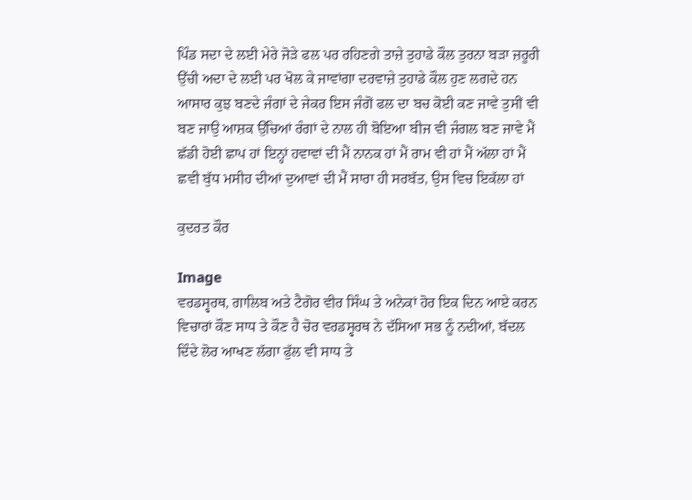ਪਿੰਡ ਸਦਾ ਦੇ ਲਈ ਮੇਰੇ ਜੋੜੇ ਫਲ ਪਰ ਰਹਿਣਗੇ ਤਾਜ਼ੇ ਤੁਹਾਡੇ ਕੌਲ ਤੁਰਨਾ ਬੜਾ ਜ਼ਰੂਰੀ ਉੱਚੀ ਅਦਾ ਦੇ ਲਈ ਪਰ ਖੋਲ ਕੇ ਜਾਵਾਂਗਾ ਦਰਵਾਜ਼ੇ ਤੁਹਾਡੇ ਕੌਲ ਹੁਣ ਲਗਦੇ ਹਨ ਆਸਾਰ ਕੁਝ ਬਣਦੇ ਜੰਗਾਂ ਦੇ ਜੇਕਰ ਇਸ ਜੰਗੋਂ ਫਲ ਦਾ ਬਚ ਕੋਈ ਕਣ ਜਾਵੇ ਤੁਸੀਂ ਵੀ ਬਣ ਜਾਉ ਆਸ਼ਕ ਉੱਚਿਆਂ ਰੰਗਾਂ ਦੇ ਨਾਲ ਹੀ ਬੋਇਆ ਬੀਜ ਵੀ ਜੰਗਲ ਬਣ ਜਾਵੇ ਮੈਂ ਛੱਡੀ ਹੋਈ ਛਾਪ ਹਾਂ ਇਨ੍ਹਾਂ ਹਵਾਵਾਂ ਦੀ ਮੈਂ ਨਾਨਕ ਹਾਂ ਮੈਂ ਰਾਮ ਵੀ ਹਾਂ ਮੈਂ ਅੱਲਾ ਹਾਂ ਮੈਂ ਛਵੀ ਬੁੱਧ ਮਸੀਹ ਦੀਆਂ ਦੁਆਵਾਂ ਦੀ ਮੈਂ ਸਾਰਾ ਹੀ ਸਰਬੱਤ, ਉਸ ਵਿਚ ਇਕੱਲਾ ਹਾਂ

ਕੁਦਰਤ ਕੌਰ

Image
ਵਰਡਸ੍ਵਰਥ, ਗਾਲਿਬ ਅਤੇ ਟੈਗੋਰ ਵੀਰ ਸਿੰਘ ਤੇ ਅਨੇਕਾਂ ਹੋਰ ਇਕ ਦਿਨ ਆਏ ਕਰਨ ਵਿਚਾਰਾਂ ਕੌਣ ਸਾਧ ਤੇ ਕੌਣ ਹੈ ਚੋਰ ਵਰਡਸ੍ਵਰਥ ਨੇ ਦੱਸਿਆ ਸਭ ਨੂੰ ਨਦੀਆਂ, ਬੱਦਲ ਦਿੰਦੇ ਲੋਰ ਆਖਣ ਲੱਗਾ ਫੁੱਲ ਵੀ ਸਾਧ ਤੇ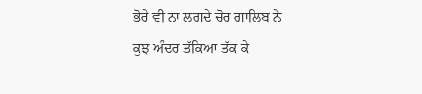ਭੋਰੇ ਵੀ ਨਾ ਲਗਦੇ ਚੋਰ ਗਾਲਿਬ ਨੇ ਕੁਝ ਅੰਦਰ ਤੱਕਿਆ ਤੱਕ ਕੇ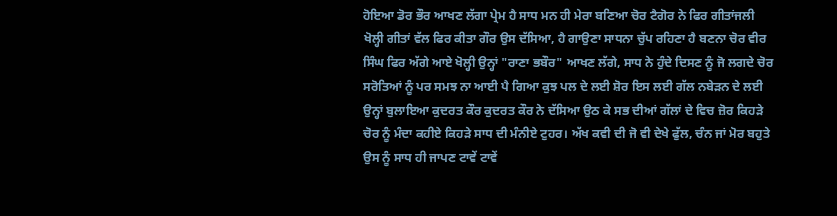ਹੋਇਆ ਡੋਰ ਭੌਰ ਆਖਣ ਲੱਗਾ ਪ੍ਰੇਮ ਹੈ ਸਾਧ ਮਨ ਹੀ ਮੇਰਾ ਬਣਿਆ ਚੋਰ ਟੈਗੋਰ ਨੇ ਫਿਰ ਗੀਤਾਂਜਲੀ ਖੋਲ੍ਹੀ ਗੀਤਾਂ ਵੱਲ ਫਿਰ ਕੀਤਾ ਗੌਰ ਉਸ ਦੱਸਿਆ, ਹੈ ਗਾਉਣਾ ਸਾਧਨਾ ਚੁੱਪ ਰਹਿਣਾ ਹੈ ਬਣਨਾ ਚੋਰ ਵੀਰ ਸਿੰਘ ਫਿਰ ਅੱਗੇ ਆਏ ਖੋਲ੍ਹੀ ਉਨ੍ਹਾਂ "ਰਾਣਾ ਭਬੌਰ" ਆਖਣ ਲੱਗੇ, ਸਾਧ ਨੇ ਹੁੰਦੇ ਦਿਸਣ ਨੂੰ ਜੋ ਲਗਦੇ ਚੋਰ ਸਰੋਤਿਆਂ ਨੂੰ ਪਰ ਸਮਝ ਨਾ ਆਈ ਪੈ ਗਿਆ ਕੁਝ ਪਲ ਦੇ ਲਈ ਸ਼ੋਰ ਇਸ ਲਈ ਗੱਲ ਨਬੇੜਨ ਦੇ ਲਈ ਉਨ੍ਹਾਂ ਬੁਲਾਇਆ ਕੁਦਰਤ ਕੌਰ ਕੁਦਰਤ ਕੌਰ ਨੇ ਦੱਸਿਆ ਉਠ ਕੇ ਸਭ ਦੀਆਂ ਗੱਲਾਂ ਦੇ ਵਿਚ ਜ਼ੋਰ ਕਿਹੜੇ ਚੋਰ ਨੂੰ ਮੰਦਾ ਕਹੀਏ ਕਿਹੜੇ ਸਾਧ ਦੀ ਮੰਨੀਏ ਟੁਹਰ। ਅੱਖ ਕਵੀ ਦੀ ਜੋ ਵੀ ਦੇਖੇ ਫੁੱਲ, ਚੰਨ ਜਾਂ ਮੋਰ ਬਹੁਤੇ ਉਸ ਨੂੰ ਸਾਧ ਹੀ ਜਾਪਣ ਟਾਵੇਂ ਟਾਵੇਂ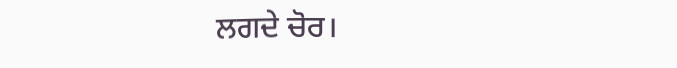ਲਗਦੇ ਚੋਰ।